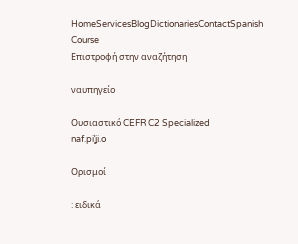HomeServicesBlogDictionariesContactSpanish Course
Επιστροφή στην αναζήτηση

ναυπηγείο

Ουσιαστικό CEFR C2 Specialized
naf.piˈʝi.o

Ορισμοί

: ειδικά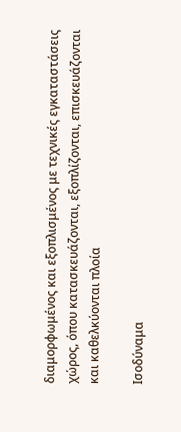διαμορφωμένος και εξοπλισμένος με τεχνικές εγκαταστάσεις χώρος, όπου κατασκευάζονται, εξοπλίζονται, επισκευάζονται και καθελκύονται πλοία

Ισοδύναμα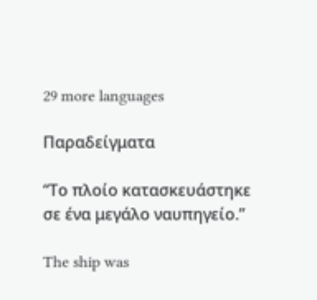29 more languages

Παραδείγματα

“Το πλοίο κατασκευάστηκε σε ένα μεγάλο ναυπηγείο.”

The ship was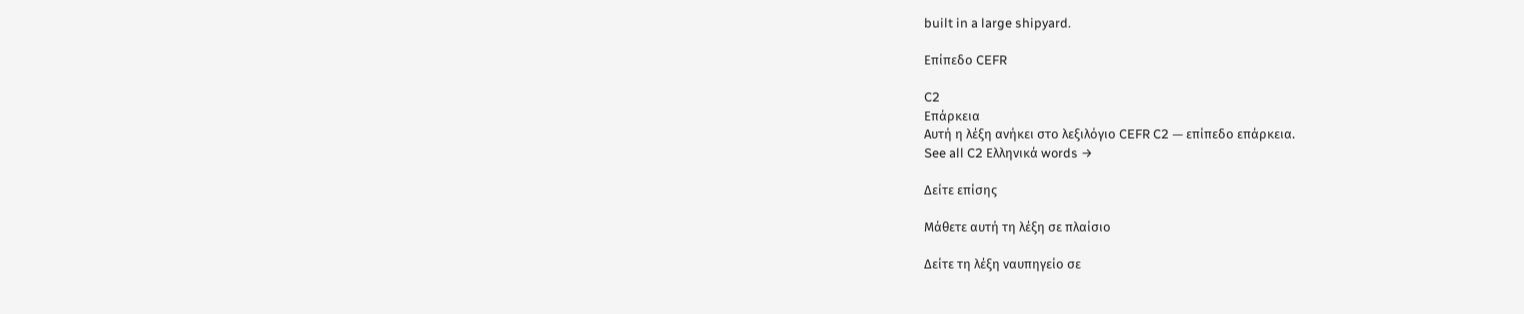built in a large shipyard.

Επίπεδο CEFR

C2
Επάρκεια
Αυτή η λέξη ανήκει στο λεξιλόγιο CEFR C2 — επίπεδο επάρκεια.
See all C2 Ελληνικά words →

Δείτε επίσης

Μάθετε αυτή τη λέξη σε πλαίσιο

Δείτε τη λέξη ναυπηγείο σε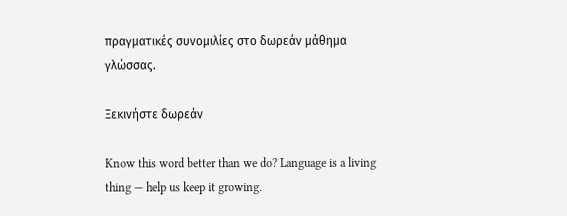πραγματικές συνομιλίες στο δωρεάν μάθημα γλώσσας.

Ξεκινήστε δωρεάν

Know this word better than we do? Language is a living thing — help us keep it growing.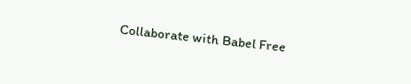Collaborate with Babel Free